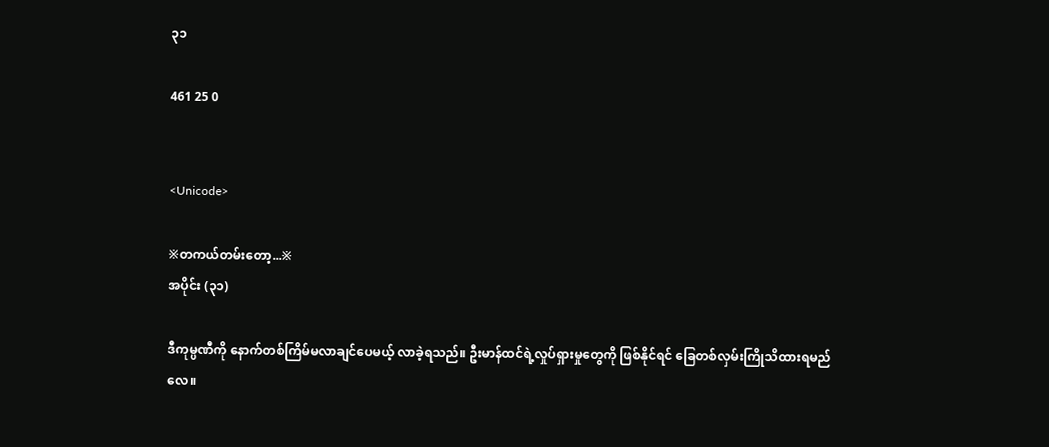၃၁

461 25 0


<Unicode>

※တကယ်တမ်းတော့...※
အပိုင်း (၃၁)

ဒီကုမ္ပဏီကို နောက်တစ်ကြိမ်မလာချင်ပေမယ့် လာခဲ့ရသည်။ ဦးမာန်ထင်ရဲ့လှုပ်ရှားမှုတွေကို ဖြစ်နိုင်ရင် ခြေတစ်လှမ်းကြိုသိထားရမည်လေ။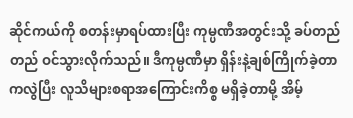ဆိုင်ကယ်ကို စတန်းမှာရပ်ထားပြီး ကုမ္ပဏီအတွင်းသို့ ခပ်တည်တည် ဝင်သွားလိုက်သည်။ ဒီကုမ္ပဏီမှာ ရှိန်းနဲ့ချစ်ကြိုက်ခဲ့တာကလွဲပြီး လူသိများစရာအကြောင်းကိစ္စ မရှိခဲ့တာမို့ အိမ့်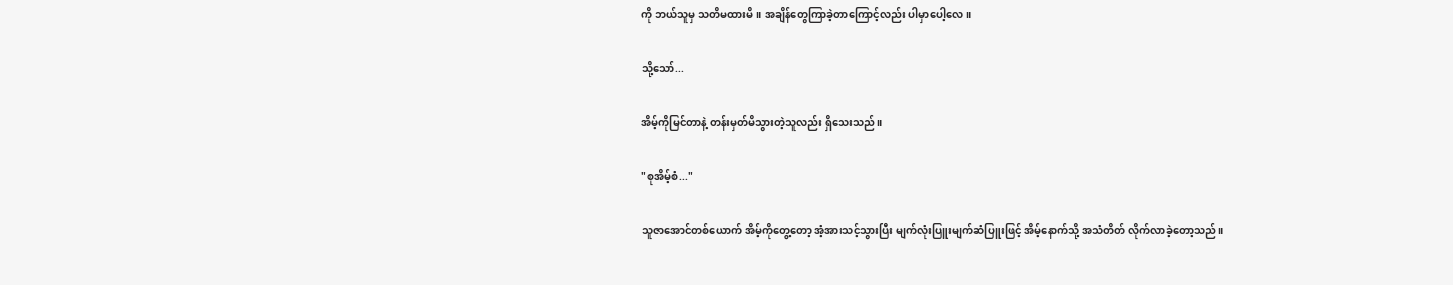ကို ဘယ်သူမှ သတိမထားမိ။ အချိန်တွေကြာခဲ့တာကြောင့်လည်း ပါမှာပေါ့လေ။

သို့သော်...

အိမ့်ကိုမြင်တာနဲ့ တန်းမှတ်မိသွားတဲ့သူလည်း ရှိသေးသည်။

"စုအိမ့်စံ..."

သူဇာအောင်တစ်ယောက် အိမ့်ကိုတွေ့တော့ အံ့အားသင့်သွားပြီး မျက်လုံးပြူးမျက်ဆံပြူးဖြင့် အိမ့်နောက်သို့ အသံတိတ် လိုက်လာခဲ့တော့သည်။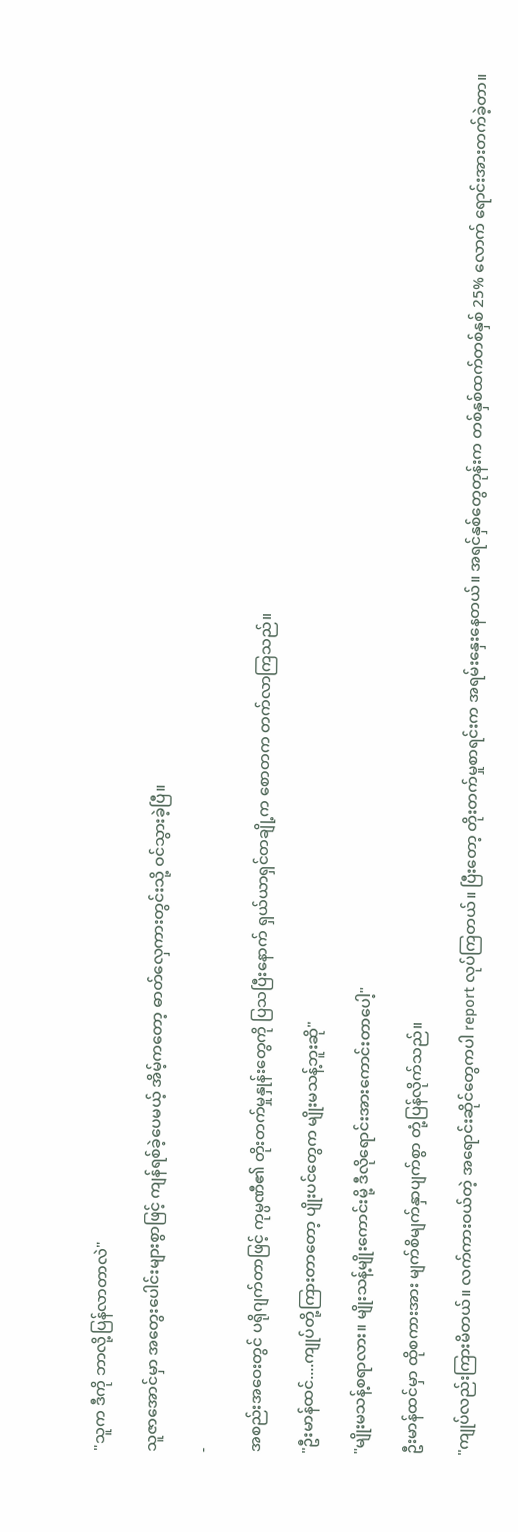"သူက ဒီကို ဘာလို့ပြန်လာတာလဲ"

သူဇာအောင်မှာ အတွေးပေါင်းများစွာဖြင့် ကျန်ရစ်ခဲ့ပေမယ့် အိမ့်ကတော့ ဓာတ်လှေကားတွင်းသို့ ဝင်သွားခဲ့ပြီ။

-

အစည်းအဝေးတွင် ပရိုဂျက်တာဖြင့် ကုမ္ပဏီ၏ တိုးတက်မှုနှုန်းတွေကို ပြသပြီးနောက် ရှယ်ယာရှင်တချို့က စောတက တက်လာကြသည်။

"ဦးမာန်ထင်....ကျုပ်တို့ကြားတာတော့ ပျိုးပင်တွေက မျိုးမသန့်ဘူးဆို"

"မျိုးမသန့်စရာလား။ မျိုးသန့်မျိုးကောင်းမို့ ဒီလိုရောင်းအားကောင်းတာပေါ့"

ဦးမာန်ထင်မှာ ထိုစကားအား မျက်စိမျက်နှာပျက်စွာ တုံ့ပြန်လိုက်သည်။

"ကျုပ်လည်းကြားမိတယ်။ လက်ကားဝယ်တဲ့ အရောင်းဆိုင်တွေကပါ report လုပ်ကြတယ်။ ပြီးတော့ တိုးတက်မှုစာရင်းက အရမ်းနှေးနေတယ်။ အရင်နှစ်တွေတုန်းက တစ်နှစ်ထက်တစ်နှစ် 25% လောက် ရောင်းအားတက်ခဲ့တာ။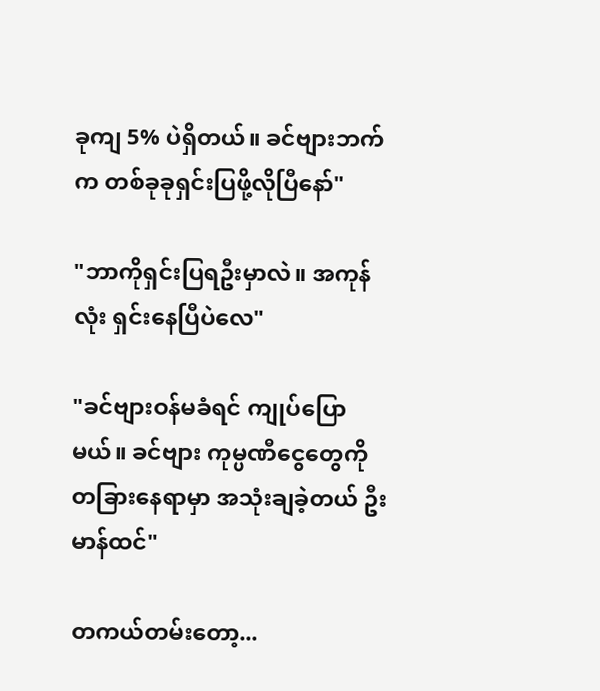ခုကျ 5% ပဲရှိတယ်။ ခင်ဗျားဘက်က တစ်ခုခုရှင်းပြဖို့လိုပြီနော်"

"ဘာကိုရှင်းပြရဦးမှာလဲ။ အကုန်လုံး ရှင်းနေပြီပဲလေ"

"ခင်ဗျားဝန်မခံရင် ကျုပ်ပြောမယ်။ ခင်ဗျား ကုမ္ပဏီငွေတွေကို တခြားနေရာမှာ အသုံးချခဲ့တယ် ဦးမာန်ထင်"

တကယ်တမ်းတော့...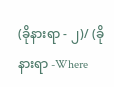(ခိုနားရာ - ၂)/ (ခိုနားရာ -Where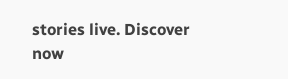stories live. Discover now